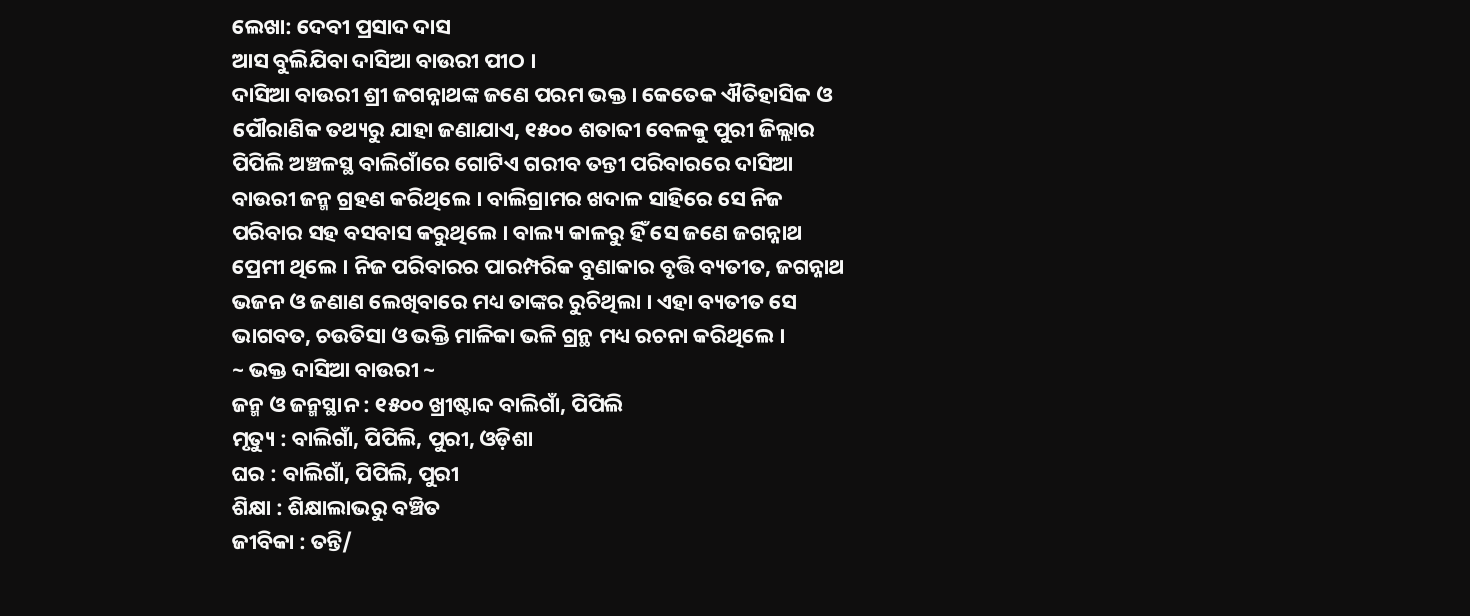ଲେଖା: ଦେବୀ ପ୍ରସାଦ ଦାସ
ଆସ ବୁଲିଯିବା ଦାସିଆ ବାଉରୀ ପୀଠ ।
ଦାସିଆ ବାଉରୀ ଶ୍ରୀ ଜଗନ୍ନାଥଙ୍କ ଜଣେ ପରମ ଭକ୍ତ । କେତେକ ଐତିହାସିକ ଓ ପୌରାଣିକ ତଥ୍ୟରୁ ଯାହା ଜଣାଯାଏ, ୧୫୦୦ ଶତାବ୍ଦୀ ବେଳକୁ ପୁରୀ ଜିଲ୍ଲାର ପିପିଲି ଅଞ୍ଚଳସ୍ଥ ବାଲିଗାଁରେ ଗୋଟିଏ ଗରୀବ ତନ୍ତୀ ପରିବାରରେ ଦାସିଆ ବାଉରୀ ଜନ୍ମ ଗ୍ରହଣ କରିଥିଲେ । ବାଲିଗ୍ରାମର ଖଦାଳ ସାହିରେ ସେ ନିଜ ପରିବାର ସହ ବସବାସ କରୁଥିଲେ । ବାଲ୍ୟ କାଳରୁ ହିଁ ସେ ଜଣେ ଜଗନ୍ନାଥ ପ୍ରେମୀ ଥିଲେ । ନିଜ ପରିବାରର ପାରମ୍ପରିକ ବୁଣାକାର ବୃତ୍ତି ବ୍ୟତୀତ, ଜଗନ୍ନାଥ ଭଜନ ଓ ଜଣାଣ ଲେଖିବାରେ ମଧ୍ୟ ତାଙ୍କର ରୁଚିଥିଲା । ଏହା ବ୍ୟତୀତ ସେ ଭାଗବତ, ଚଉତିସା ଓ ଭକ୍ତି ମାଳିକା ଭଳି ଗ୍ରନ୍ଥ ମଧ୍ୟ ରଚନା କରିଥିଲେ ।
~ ଭକ୍ତ ଦାସିଆ ବାଉରୀ ~
ଜନ୍ମ ଓ ଜନ୍ମସ୍ଥାନ : ୧୫୦୦ ଖ୍ରୀଷ୍ଟାବ୍ଦ ବାଲିଗାଁ, ପିପିଲି
ମୃତ୍ୟୁ : ବାଲିଗାଁ, ପିପିଲି, ପୁରୀ, ଓଡ଼ିଶା
ଘର : ବାଲିଗାଁ, ପିପିଲି, ପୁରୀ
ଶିକ୍ଷା : ଶିକ୍ଷାଲାଭରୁ ବଞ୍ଚିତ
ଜୀବିକା : ତନ୍ତି/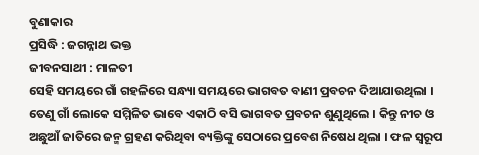ବୁଣାକାର
ପ୍ରସିଦ୍ଧି : ଜଗନ୍ନାଥ ଭକ୍ତ
ଜୀବନସାଥୀ : ମାଳତୀ
ସେହି ସମୟରେ ଗାଁ ଗହଳିରେ ସନ୍ଧ୍ୟା ସମୟରେ ଭାଗବତ ବାଣୀ ପ୍ରବଚନ ଦିଆଯାଉଥିଲା । ତେଣୁ ଗାଁ ଲୋକେ ସମ୍ମିଳିତ ଭାବେ ଏକାଠି ବସି ଭାଗବତ ପ୍ରବଚନ ଶୁଣୁଥିଲେ । କିନ୍ତୁ ନୀଚ ଓ ଅଛୁଆଁ ଜାତିରେ ଜନ୍ମ ଗ୍ରହଣ କରିଥିବା ବ୍ୟକ୍ତିଙ୍କୁ ସେଠାରେ ପ୍ରବେଶ ନିଷେଧ ଥିଲା । ଫଳ ସ୍ୱରୂପ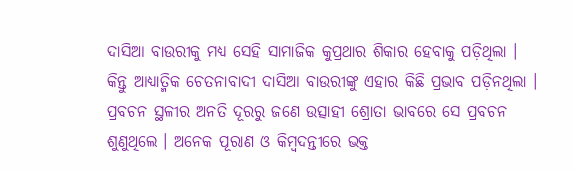ଦାସିଆ ବାଉରୀକୁ ମଧ୍ୟ ସେହି ସାମାଜିକ କୁପ୍ରଥାର ଶିକାର ହେବାକୁ ପଡ଼ିଥିଲା । କିନ୍ତୁ ଆଧ୍ୟାତ୍ମିକ ଚେତନାବାଦୀ ଦାସିଆ ବାଉରୀଙ୍କୁ ଏହାର କିଛି ପ୍ରଭାବ ପଡ଼ିନଥିଲା । ପ୍ରବଚନ ସ୍ଥଳୀର ଅନତି ଦୂରରୁ ଜଣେ ଉତ୍ସାହୀ ଶ୍ରୋତା ଭାବରେ ସେ ପ୍ରବଚନ ଶୁଣୁଥିଲେ । ଅନେକ ପୂରାଣ ଓ କିମ୍ବଦନ୍ତୀରେ ଭକ୍ତ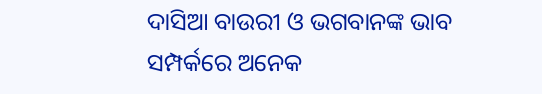ଦାସିଆ ବାଉରୀ ଓ ଭଗବାନଙ୍କ ଭାବ ସମ୍ପର୍କରେ ଅନେକ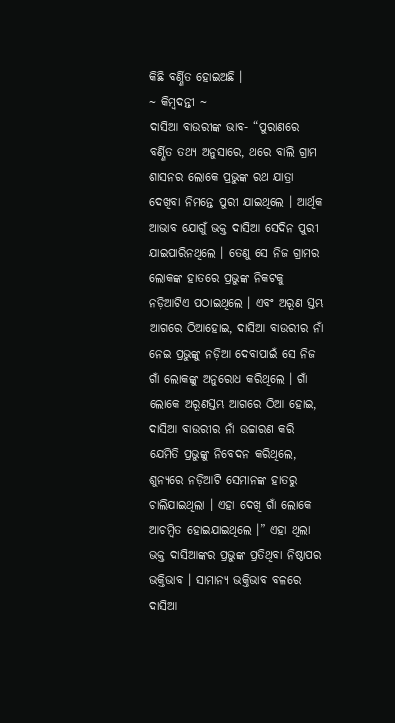କିଛି ବର୍ଣ୍ଣିତ ହୋଇଅଛି ।
~ କିମ୍ବଦନ୍ତୀ ~
ଦାସିଆ ବାଉରୀଙ୍କ ଭାବ- “ପୁରାଣରେ ବର୍ଣ୍ଣିତ ତଥ୍ୟ ଅନୁସାରେ, ଥରେ ବାଲି ଗ୍ରାମ ଶାସନର ଲୋକେ ପ୍ରଭୁଙ୍କ ରଥ ଯାତ୍ରା ଦେଖିବା ନିମନ୍ତେ ପୁରୀ ଯାଇଥିଲେ । ଆର୍ଥିକ ଆଭାବ ଯୋଗୁଁ ଭକ୍ତ ଦାସିଆ ସେଦିନ ପୁରୀ ଯାଇପାରିନଥିଲେ । ତେଣୁ ସେ ନିଜ ଗ୍ରାମର ଲୋକଙ୍କ ହାତରେ ପ୍ରଭୁଙ୍କ ନିକଟକୁ ନଡ଼ିଆଟିଏ ପଠାଇଥିଲେ । ଏବଂ ଅରୂଣ ସ୍ତମ୍ଭ ଆଗରେ ଠିଆହୋଇ, ଦାସିଆ ବାଉରୀର ନାଁ ନେଇ ପ୍ରଭୁଙ୍କୁ ନଡ଼ିଆ ଦେବାପାଇଁ ସେ ନିଜ ଗାଁ ଲୋକଙ୍କୁ ଅନୁରୋଧ କରିଥିଲେ । ଗାଁ ଲୋକେ ଅରୂଣସ୍ତମ୍ଭ ଆଗରେ ଠିଆ ହୋଇ, ଦାସିଆ ବାଉରୀର ନାଁ ଉଚ୍ଚାରଣ କରି ଯେମିତି ପ୍ରଭୁଙ୍କୁ ନିବେଦନ କରିଥିଲେ, ଶୁନ୍ୟରେ ନଡ଼ିଆଟି ସେମାନଙ୍କ ହାତରୁ ଚାଲିଯାଇଥିଲା । ଏହା ଦେଖି ଗାଁ ଲୋକେ ଆଚମ୍ବିତ ହୋଇଯାଇଥିଲେ ।” ଏହା ଥିଲା ଭକ୍ତ ଦାସିଆଙ୍କର ପ୍ରଭୁଙ୍କ ପ୍ରତିଥିବା ନିଷ୍ଠାପର ଭକ୍ତିଭାବ । ସାମାନ୍ୟ ଭକ୍ତିଭାବ ବଳରେ ଦାସିଆ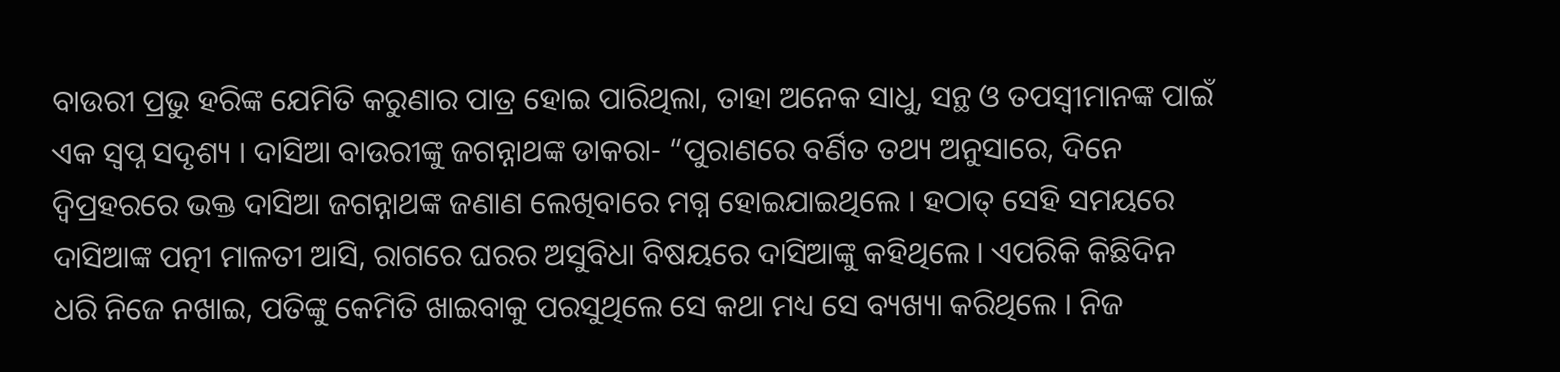ବାଉରୀ ପ୍ରଭୁ ହରିଙ୍କ ଯେମିତି କରୁଣାର ପାତ୍ର ହୋଇ ପାରିଥିଲା, ତାହା ଅନେକ ସାଧୁ, ସନ୍ଥ ଓ ତପସ୍ୱୀମାନଙ୍କ ପାଇଁ ଏକ ସ୍ୱପ୍ନ ସଦୃଶ୍ୟ । ଦାସିଆ ବାଉରୀଙ୍କୁ ଜଗନ୍ନାଥଙ୍କ ଡାକରା- “ପୁରାଣରେ ବର୍ଣିତ ତଥ୍ୟ ଅନୁସାରେ, ଦିନେ ଦ୍ୱିପ୍ରହରରେ ଭକ୍ତ ଦାସିଆ ଜଗନ୍ନାଥଙ୍କ ଜଣାଣ ଲେଖିବାରେ ମଗ୍ନ ହୋଇଯାଇଥିଲେ । ହଠାତ୍ ସେହି ସମୟରେ ଦାସିଆଙ୍କ ପତ୍ନୀ ମାଳତୀ ଆସି, ରାଗରେ ଘରର ଅସୁବିଧା ବିଷୟରେ ଦାସିଆଙ୍କୁ କହିଥିଲେ । ଏପରିକି କିଛିଦିନ ଧରି ନିଜେ ନଖାଇ, ପତିଙ୍କୁ କେମିତି ଖାଇବାକୁ ପରସୁଥିଲେ ସେ କଥା ମଧ୍ୟ ସେ ବ୍ୟଖ୍ୟା କରିଥିଲେ । ନିଜ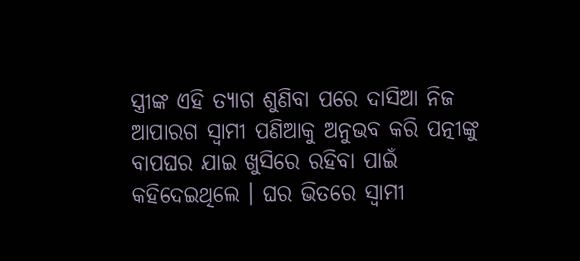ସ୍ତ୍ରୀଙ୍କ ଏହି ତ୍ୟାଗ ଶୁଣିବା ପରେ ଦାସିଆ ନିଜ ଆପାରଗ ସ୍ୱାମୀ ପଣିଆକୁ ଅନୁଭବ କରି ପତ୍ନୀଙ୍କୁ ବାପଘର ଯାଇ ଖୁସିରେ ରହିବା ପାଇଁ କହିଦେଇଥିଲେ । ଘର ଭିତରେ ସ୍ୱାମୀ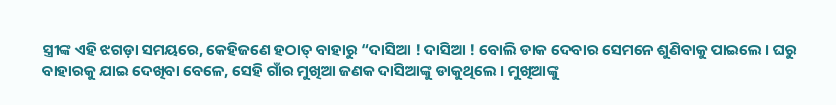ସ୍ତ୍ରୀଙ୍କ ଏହି ଝଗଡ଼ା ସମୟରେ, କେହିଜଣେ ହଠାତ୍ ବାହାରୁ “ଦାସିଆ ! ଦାସିଆ ! ବୋଲି ଡାକ ଦେବାର ସେମନେ ଶୁଣିବାକୁ ପାଇଲେ । ଘରୁ ବାହାରକୁ ଯାଇ ଦେଖିବା ବେଳେ, ସେହି ଗାଁର ମୁଖିଆ ଜଣକ ଦାସିଆଙ୍କୁ ଡାକୁଥିଲେ । ମୁଖିଆଙ୍କୁ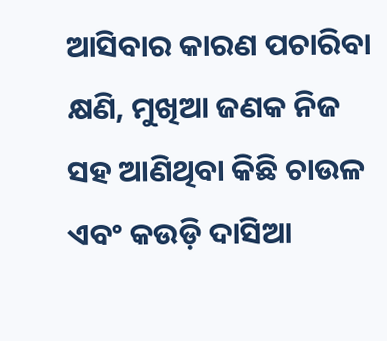ଆସିବାର କାରଣ ପଚାରିବା କ୍ଷଣି, ମୁଖିଆ ଜଣକ ନିଜ ସହ ଆଣିଥିବା କିଛି ଚାଉଳ ଏବଂ କଉଡ଼ି ଦାସିଆ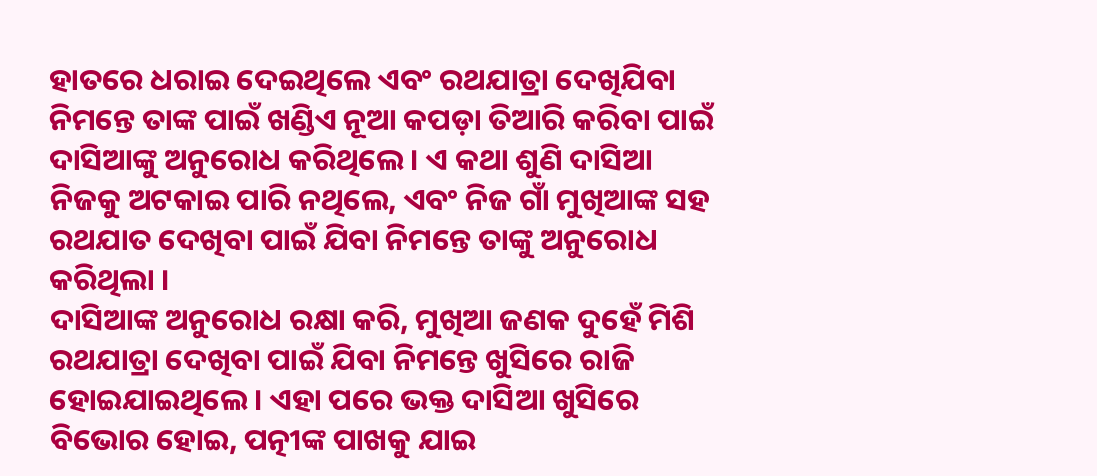ହାତରେ ଧରାଇ ଦେଇଥିଲେ ଏବଂ ରଥଯାତ୍ରା ଦେଖିଯିବା ନିମନ୍ତେ ତାଙ୍କ ପାଇଁ ଖଣ୍ଡିଏ ନୂଆ କପଡ଼ା ତିଆରି କରିବା ପାଇଁ ଦାସିଆଙ୍କୁ ଅନୁରୋଧ କରିଥିଲେ । ଏ କଥା ଶୁଣି ଦାସିଆ ନିଜକୁ ଅଟକାଇ ପାରି ନଥିଲେ, ଏବଂ ନିଜ ଗାଁ ମୁଖିଆଙ୍କ ସହ ରଥଯାତ ଦେଖିବା ପାଇଁ ଯିବା ନିମନ୍ତେ ତାଙ୍କୁ ଅନୁରୋଧ କରିଥିଲା ।
ଦାସିଆଙ୍କ ଅନୁରୋଧ ରକ୍ଷା କରି, ମୁଖିଆ ଜଣକ ଦୁହେଁ ମିଶି ରଥଯାତ୍ରା ଦେଖିବା ପାଇଁ ଯିବା ନିମନ୍ତେ ଖୁସିରେ ରାଜି ହୋଇଯାଇଥିଲେ । ଏହା ପରେ ଭକ୍ତ ଦାସିଆ ଖୁସିରେ ବିଭୋର ହୋଇ, ପତ୍ନୀଙ୍କ ପାଖକୁ ଯାଇ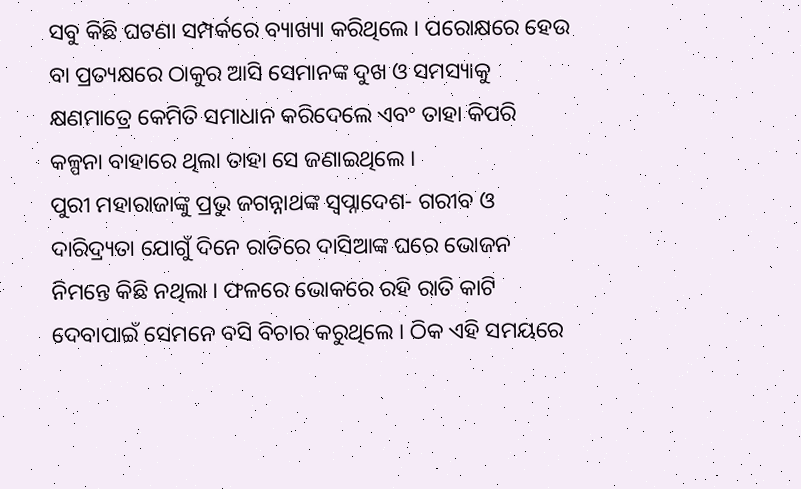ସବୁ କିଛି ଘଟଣା ସମ୍ପର୍କରେ ବ୍ୟାଖ୍ୟା କରିଥିଲେ । ପରୋକ୍ଷରେ ହେଉ ବା ପ୍ରତ୍ୟକ୍ଷରେ ଠାକୁର ଆସି ସେମାନଙ୍କ ଦୁଖ ଓ ସମସ୍ୟାକୁ କ୍ଷଣମାତ୍ରେ କେମିତି ସମାଧାନ କରିଦେଲେ ଏବଂ ତାହା କିପରି କଳ୍ପନା ବାହାରେ ଥିଲା ତାହା ସେ ଜଣାଇଥିଲେ ।
ପୁରୀ ମହାରାଜାଙ୍କୁ ପ୍ରଭୁ ଜଗନ୍ନାଥଙ୍କ ସ୍ୱପ୍ନାଦେଶ- ଗରୀବ ଓ ଦାରିଦ୍ର୍ୟତା ଯୋଗୁଁ ଦିନେ ରାତିରେ ଦାସିଆଙ୍କ ଘରେ ଭୋଜନ ନିମନ୍ତେ କିଛି ନଥିଲା । ଫଳରେ ଭୋକରେ ରହି ରାତି କାଟି ଦେବାପାଇଁ ସେମନେ ବସି ବିଚାର କରୁଥିଲେ । ଠିକ ଏହି ସମୟରେ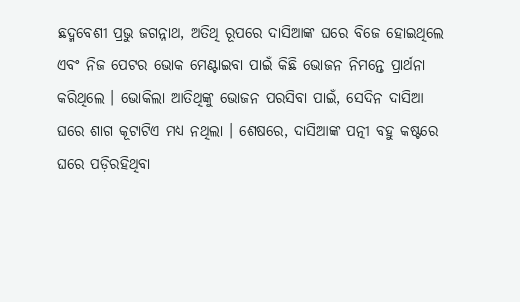ଛଦ୍ମବେଶୀ ପ୍ରଭୁ ଜଗନ୍ନାଥ, ଅତିଥି ରୂପରେ ଦାସିଆଙ୍କ ଘରେ ବିଜେ ହୋଇଥିଲେ ଏବଂ ନିଜ ପେଟର ଭୋକ ମେଣ୍ଟାଇବା ପାଇଁ କିଛି ଭୋଜନ ନିମନ୍ତେ ପ୍ରାର୍ଥନା କରିଥିଲେ । ଭୋକିଲା ଆତିଥିଙ୍କୁ ଭୋଜନ ପରସିବା ପାଇଁ, ସେଦିନ ଦାସିଆ ଘରେ ଶାଗ କୂଟାଟିଏ ମଧ୍ୟ ନଥିଲା । ଶେଷରେ, ଦାସିଆଙ୍କ ପତ୍ନୀ ବହୁ କଷ୍ଟରେ ଘରେ ପଡ଼ିରହିଥିବା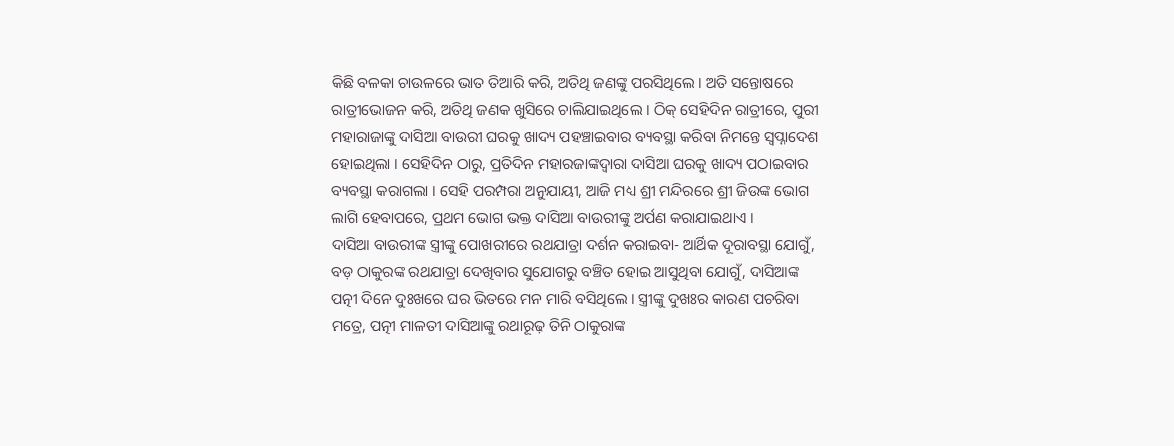କିଛି ବଳକା ଚାଉଳରେ ଭାତ ତିଆରି କରି, ଅତିଥି ଜଣଙ୍କୁ ପରସିଥିଲେ । ଅତି ସନ୍ତୋଷରେ ରାତ୍ରୀଭୋଜନ କରି, ଅତିଥି ଜଣକ ଖୁସିରେ ଚାଲିଯାଇଥିଲେ । ଠିକ୍ ସେହିଦିନ ରାତ୍ରୀରେ, ପୁରୀ ମହାରାଜାଙ୍କୁ ଦାସିଆ ବାଉରୀ ଘରକୁ ଖାଦ୍ୟ ପହଞ୍ଚାଇବାର ବ୍ୟବସ୍ଥା କରିବା ନିମନ୍ତେ ସ୍ୱପ୍ନାଦେଶ ହୋଇଥିଲା । ସେହିଦିନ ଠାରୁ, ପ୍ରତିଦିନ ମହାରଜାଙ୍କଦ୍ୱାରା ଦାସିଆ ଘରକୁ ଖାଦ୍ୟ ପଠାଇବାର ବ୍ୟବସ୍ଥା କରାଗଲା । ସେହି ପରମ୍ପରା ଅନୁଯାୟୀ, ଆଜି ମଧ୍ୟ ଶ୍ରୀ ମନ୍ଦିରରେ ଶ୍ରୀ ଜିଉଙ୍କ ଭୋଗ ଲାଗି ହେବାପରେ, ପ୍ରଥମ ଭୋଗ ଭକ୍ତ ଦାସିଆ ବାଉରୀଙ୍କୁ ଅର୍ପଣ କରାଯାଇଥାଏ ।
ଦାସିଆ ବାଉରୀଙ୍କ ସ୍ତ୍ରୀଙ୍କୁ ପୋଖରୀରେ ରଥଯାତ୍ରା ଦର୍ଶନ କରାଇବା- ଆର୍ଥିକ ଦୂରାବସ୍ଥା ଯୋଗୁଁ, ବଡ଼ ଠାକୁରଙ୍କ ରଥଯାତ୍ରା ଦେଖିବାର ସୁଯୋଗରୁ ବଞ୍ଚିତ ହୋଇ ଆସୁଥିବା ଯୋଗୁଁ, ଦାସିଆଙ୍କ ପତ୍ନୀ ଦିନେ ଦୁଃଖରେ ଘର ଭିତରେ ମନ ମାରି ବସିଥିଲେ । ସ୍ତ୍ରୀଙ୍କୁ ଦୁଖଃର କାରଣ ପଚରିବା ମତ୍ରେ, ପତ୍ନୀ ମାଳତୀ ଦାସିଆଙ୍କୁ ରଥାରୂଢ଼ ତିନି ଠାକୁରାଙ୍କ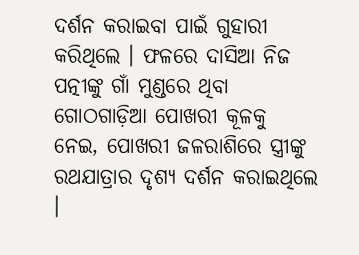ଦର୍ଶନ କରାଇବା ପାଇଁ ଗୁହାରୀ କରିଥିଲେ । ଫଳରେ ଦାସିଆ ନିଜ ପତ୍ନୀଙ୍କୁ ଗାଁ ମୁଣ୍ଡରେ ଥିବା ଗୋଠଗାଡ଼ିଆ ପୋଖରୀ କୂଳକୁ ନେଇ, ପୋଖରୀ ଜଳରାଶିରେ ସ୍ତ୍ରୀଙ୍କୁ ରଥଯାତ୍ରାର ଦୃଶ୍ୟ ଦର୍ଶନ କରାଇଥିଲେ ।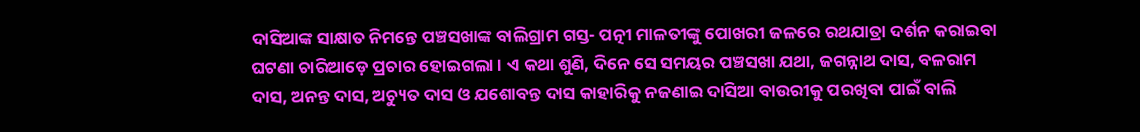ଦାସିଆଙ୍କ ସାକ୍ଷାତ ନିମନ୍ତେ ପଞ୍ଚସଖାଙ୍କ ବାଲିଗ୍ରାମ ଗସ୍ତ- ପତ୍ନୀ ମାଳତୀଙ୍କୁ ପୋଖରୀ ଜଳରେ ରଥଯାତ୍ରା ଦର୍ଶନ କରାଇବା ଘଟଣା ଚାରିଆଡ଼େ ପ୍ରଚାର ହୋଇଗଲା । ଏ କଥା ଶୁଣି, ଦିନେ ସେ ସମୟର ପଞ୍ଚସଖା ଯଥା, ଜଗନ୍ନାଥ ଦାସ, ବଳରାମ ଦାସ, ଅନନ୍ତ ଦାସ, ଅଚ୍ୟୁତ ଦାସ ଓ ଯଶୋବନ୍ତ ଦାସ କାହାରିକୁ ନଜଣାଇ ଦାସିଆ ବାଉରୀକୁ ପରଖିବା ପାଇଁ ବାଲି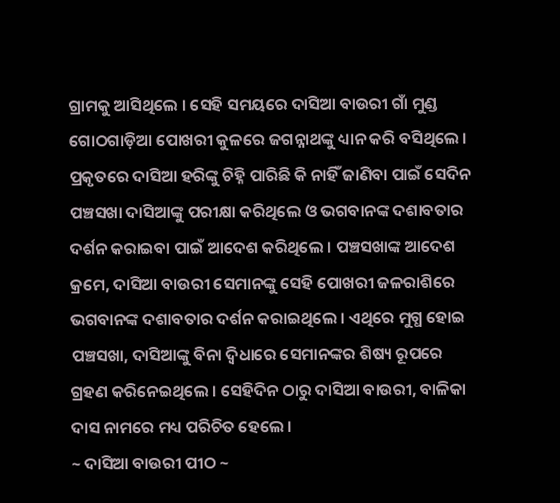ଗ୍ରାମକୁ ଆସିଥିଲେ । ସେହି ସମୟରେ ଦାସିଆ ବାଉରୀ ଗାଁ ମୁଣ୍ଡ ଗୋଠଗାଡ଼ିଆ ପୋଖରୀ କୁଳରେ ଜଗନ୍ନାଥଙ୍କୁ ଧ୍ୟାନ କରି ବସିଥିଲେ । ପ୍ରକୃତରେ ଦାସିଆ ହରିଙ୍କୁ ଚିହ୍ନି ପାରିଛି କି ନାହିଁ ଜାଣିବା ପାଇଁ ସେଦିନ ପଞ୍ଚସଖା ଦାସିଆଙ୍କୁ ପରୀକ୍ଷା କରିଥିଲେ ଓ ଭଗବାନଙ୍କ ଦଶାବତାର ଦର୍ଶନ କରାଇବା ପାଇଁ ଆଦେଶ କରିଥିଲେ । ପଞ୍ଚସଖାଙ୍କ ଆଦେଶ କ୍ରମେ, ଦାସିଆ ବାଉରୀ ସେମାନଙ୍କୁ ସେହି ପୋଖରୀ ଜଳରାଶିରେ ଭଗବାନଙ୍କ ଦଶାବତାର ଦର୍ଶନ କରାଇଥିଲେ । ଏଥିରେ ମୁଗ୍ଧ ହୋଇ ପଞ୍ଚସଖା, ଦାସିଆଙ୍କୁ ବିନା ଦ୍ୱିଧାରେ ସେମାନଙ୍କର ଶିଷ୍ୟ ରୂପରେ ଗ୍ରହଣ କରିନେଇଥିଲେ । ସେହିଦିନ ଠାରୁ ଦାସିଆ ବାଉରୀ, ବାଳିକା ଦାସ ନାମରେ ମଧ୍ୟ ପରିଚିତ ହେଲେ ।
~ ଦାସିଆ ବାଉରୀ ପୀଠ ~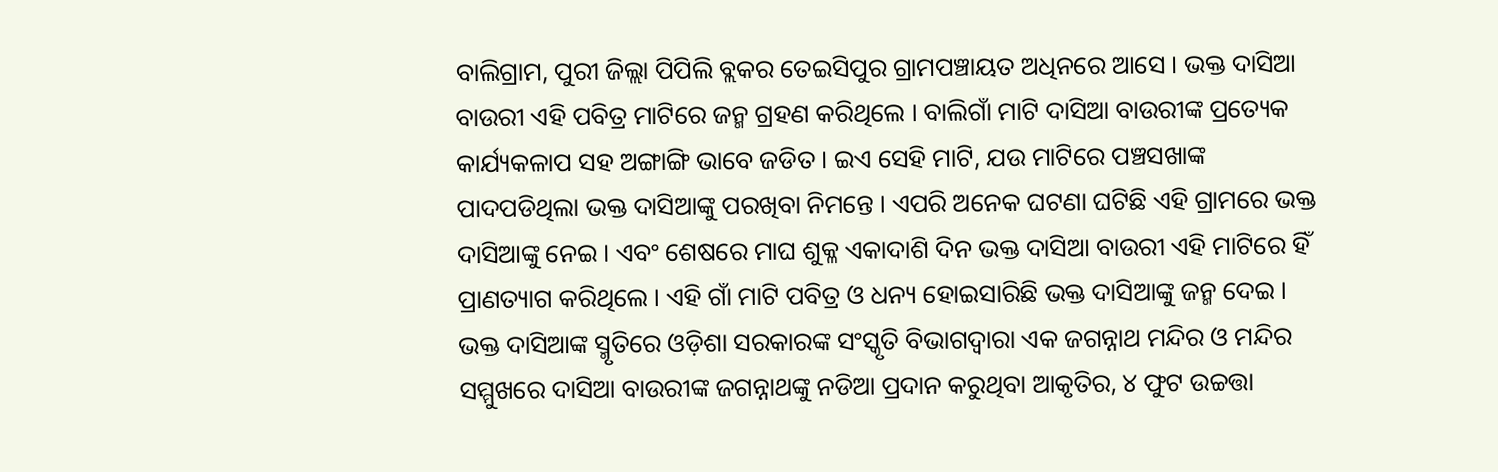ବାଲିଗ୍ରାମ, ପୁରୀ ଜିଲ୍ଲା ପିପିଲି ବ୍ଲକର ତେଇସିପୁର ଗ୍ରାମପଞ୍ଚାୟତ ଅଧିନରେ ଆସେ । ଭକ୍ତ ଦାସିଆ ବାଉରୀ ଏହି ପବିତ୍ର ମାଟିରେ ଜନ୍ମ ଗ୍ରହଣ କରିଥିଲେ । ବାଲିଗାଁ ମାଟି ଦାସିଆ ବାଉରୀଙ୍କ ପ୍ରତ୍ୟେକ କାର୍ଯ୍ୟକଳାପ ସହ ଅଙ୍ଗାଙ୍ଗି ଭାବେ ଜଡିତ । ଇଏ ସେହି ମାଟି, ଯଉ ମାଟିରେ ପଞ୍ଚସଖାଙ୍କ ପାଦପଡିଥିଲା ଭକ୍ତ ଦାସିଆଙ୍କୁ ପରଖିବା ନିମନ୍ତେ । ଏପରି ଅନେକ ଘଟଣା ଘଟିଛି ଏହି ଗ୍ରାମରେ ଭକ୍ତ ଦାସିଆଙ୍କୁ ନେଇ । ଏବଂ ଶେଷରେ ମାଘ ଶୁକ୍ଳ ଏକାଦାଶି ଦିନ ଭକ୍ତ ଦାସିଆ ବାଉରୀ ଏହି ମାଟିରେ ହିଁ ପ୍ରାଣତ୍ୟାଗ କରିଥିଲେ । ଏହି ଗାଁ ମାଟି ପବିତ୍ର ଓ ଧନ୍ୟ ହୋଇସାରିଛି ଭକ୍ତ ଦାସିଆଙ୍କୁ ଜନ୍ମ ଦେଇ ।
ଭକ୍ତ ଦାସିଆଙ୍କ ସ୍ମୃତିରେ ଓଡ଼ିଶା ସରକାରଙ୍କ ସଂସ୍କୃତି ବିଭାଗଦ୍ୱାରା ଏକ ଜଗନ୍ନାଥ ମନ୍ଦିର ଓ ମନ୍ଦିର ସମ୍ମୁଖରେ ଦାସିଆ ବାଉରୀଙ୍କ ଜଗନ୍ନାଥଙ୍କୁ ନଡିଆ ପ୍ରଦାନ କରୁଥିବା ଆକୃତିର, ୪ ଫୁଟ ଉଚ୍ଚତ୍ତା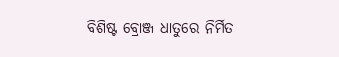ବିଶିଷ୍ଟ ବ୍ରୋଞ୍ଜ ଧାତୁରେ ନିର୍ମିତ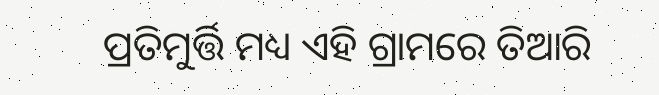ପ୍ରତିମୁର୍ତ୍ତି ମଧ୍ୟ ଏହି ଗ୍ରାମରେ ତିଆରି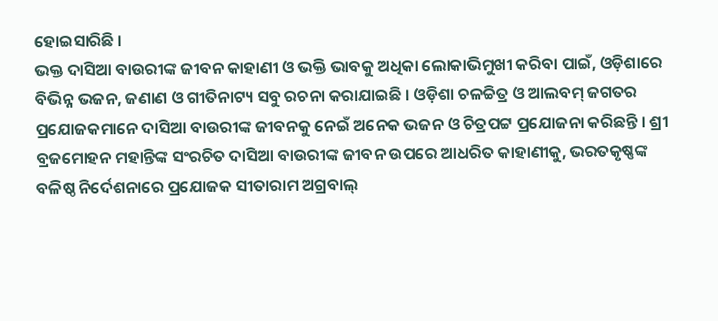ହୋଇସାରିଛି ।
ଭକ୍ତ ଦାସିଆ ବାଉରୀଙ୍କ ଜୀବନ କାହାଣୀ ଓ ଭକ୍ତି ଭାବକୁ ଅଧିକା ଲୋକାଭିମୁଖୀ କରିବା ପାଇଁ, ଓଡ଼ିଶାରେ ବିଭିନ୍ନ ଭଜନ, ଜଣାଣ ଓ ଗୀତିନାଟ୍ୟ ସବୁ ରଚନା କରାଯାଇଛି । ଓଡ଼ିଶା ଚଳଚ୍ଚିତ୍ର ଓ ଆଲବମ୍ ଜଗତର ପ୍ରଯୋଜକମାନେ ଦାସିଆ ବାଉରୀଙ୍କ ଜୀବନକୁ ନେଇଁ ଅନେକ ଭଜନ ଓ ଚିତ୍ରପଟ୍ଟ ପ୍ରଯୋଜନା କରିଛନ୍ତି । ଶ୍ରୀ ବ୍ରଜମୋହନ ମହାନ୍ତିଙ୍କ ସଂରଚିତ ଦାସିଆ ବାଉରୀଙ୍କ ଜୀବନ ଉପରେ ଆଧରିତ କାହାଣୀକୁ, ଭରତକୃଷ୍ଣଙ୍କ ବଳିଷ୍ଠ ନିର୍ଦେଶନାରେ ପ୍ରଯୋଜକ ସୀତାରାମ ଅଗ୍ରବାଲ୍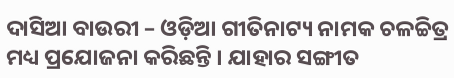ଦାସିଆ ବାଉରୀ – ଓଡ଼ିଆ ଗୀତିନାଟ୍ୟ ନାମକ ଚଳଚ୍ଚିତ୍ର ମଧ୍ୟ ପ୍ରଯୋଜନା କରିଛନ୍ତି । ଯାହାର ସଙ୍ଗୀତ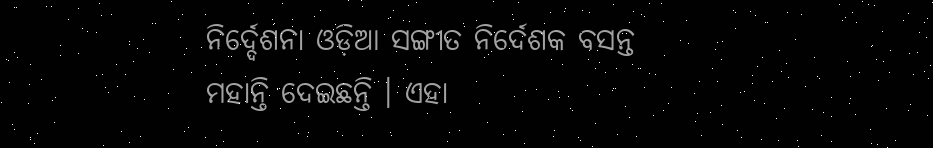ନିର୍ଦ୍ଦେଶନା ଓଡ଼ିଆ ସଙ୍ଗୀତ ନିର୍ଦେଶକ ବସନ୍ତ ମହାନ୍ତି ଦେଇଛନ୍ତି । ଏହା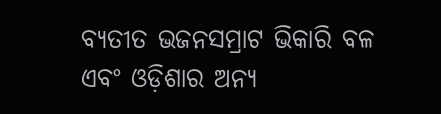ବ୍ୟତୀତ ଭଜନସମ୍ରାଟ ଭିକାରି ବଳ ଏବଂ ଓଡ଼ିଶାର ଅନ୍ୟ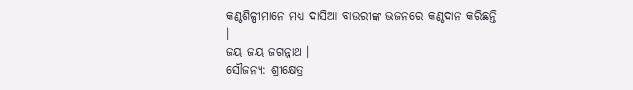କଣ୍ଠଶିଳ୍ପୀମାନେ ମଧ୍ୟ ଦାସିଆ ବାଉରୀଙ୍କ ଭଜନରେ କଣ୍ଠଦାନ କରିଛନ୍ତି ।
ଜୟ ଜୟ ଜଗନ୍ନାଥ ।
ସୌଜନ୍ୟ: ଶ୍ରୀକ୍ଷେତ୍ର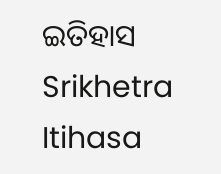ଇତିହାସ Srikhetra Itihasa